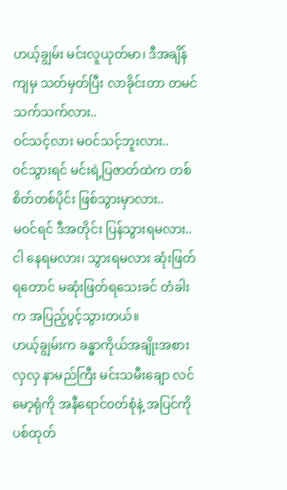ဟယ့်ချွမ်း မင်းလူယုတ်မာ၊ ဒီအချိန်ကျမှ သတ်မှတ်ပြီး လာခိုင်းတာ တမင်သက်သက်လား..
ဝင်သင့်လား မဝင်သင့်ဘူးလား..
ဝင်သွားရင် မင်းရဲ့ပြဇာတ်ထဲက တစ်စိတ်တစ်ပိုင်း ဖြစ်သွားမှာလား..
မဝင်ရင် ဒီအတိုင်း ပြန်သွားရမလား..
ငါ နေရမလား၊ သွားရမလား ဆုံးဖြတ်ရတောင် မဆုံးဖြတ်ရသေးခင် တံခါးက အပြည့်ပွင့်သွားတယ်။
ဟယ့်ချွမ်းက ခန္ဓာကိုယ်အချိုးအစားလှလှ နာမည်ကြီး မင်းသမီးချော လင်မော့ရုံကို အနီရောင်ဝတ်စုံနဲ့ အပြင်ကို ပစ်ထုတ်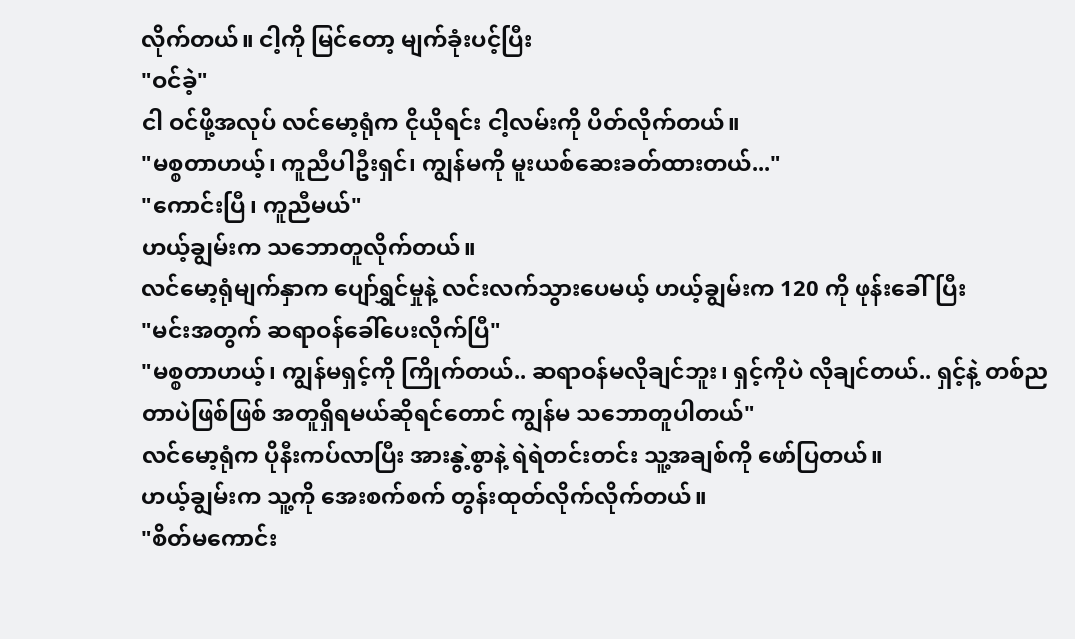လိုက်တယ်။ ငါ့ကို မြင်တော့ မျက်ခုံးပင့်ပြီး
"ဝင်ခဲ့"
ငါ ဝင်ဖို့အလုပ် လင်မော့ရုံက ငိုယိုရင်း ငါ့လမ်းကို ပိတ်လိုက်တယ်။
"မစ္စတာဟယ့်၊ ကူညီပါဦးရှင်၊ ကျွန်မကို မူးယစ်ဆေးခတ်ထားတယ်..."
"ကောင်းပြီ၊ ကူညီမယ်"
ဟယ့်ချွမ်းက သဘောတူလိုက်တယ်။
လင်မော့ရုံမျက်နှာက ပျော်ရွှင်မှုနဲ့ လင်းလက်သွားပေမယ့် ဟယ့်ချွမ်းက 120 ကို ဖုန်းခေါ်ပြီး
"မင်းအတွက် ဆရာဝန်ခေါ်ပေးလိုက်ပြီ"
"မစ္စတာဟယ့်၊ ကျွန်မရှင့်ကို ကြိုက်တယ်.. ဆရာဝန်မလိုချင်ဘူး၊ ရှင့်ကိုပဲ လိုချင်တယ်.. ရှင့်နဲ့ တစ်ညတာပဲဖြစ်ဖြစ် အတူရှိရမယ်ဆိုရင်တောင် ကျွန်မ သဘောတူပါတယ်"
လင်မော့ရုံက ပိုနီးကပ်လာပြီး အားနွဲ့စွာနဲ့ ရဲရဲတင်းတင်း သူ့အချစ်ကို ဖော်ပြတယ်။
ဟယ့်ချွမ်းက သူ့ကို အေးစက်စက် တွန်းထုတ်လိုက်လိုက်တယ်။
"စိတ်မကောင်း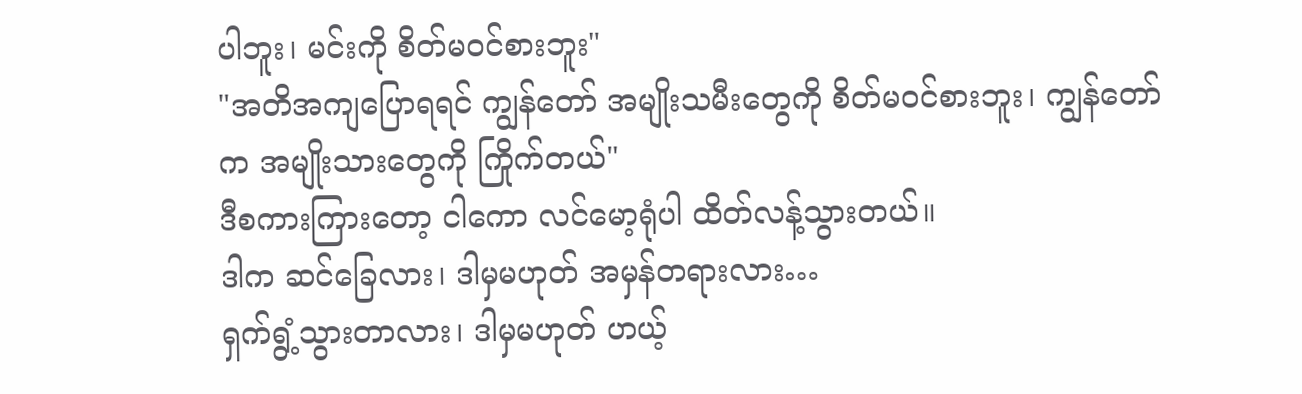ပါဘူး၊ မင်းကို စိတ်မဝင်စားဘူး"
"အတိအကျပြောရရင် ကျွန်တော် အမျိုးသမီးတွေကို စိတ်မဝင်စားဘူး၊ ကျွန်တော်က အမျိုးသားတွေကို ကြိုက်တယ်"
ဒီစကားကြားတော့ ငါကော လင်မော့ရုံပါ ထိတ်လန့်သွားတယ်။
ဒါက ဆင်ခြေလား၊ ဒါမှမဟုတ် အမှန်တရားလား…
ရှက်ရွံ့သွားတာလား၊ ဒါမှမဟုတ် ဟယ့်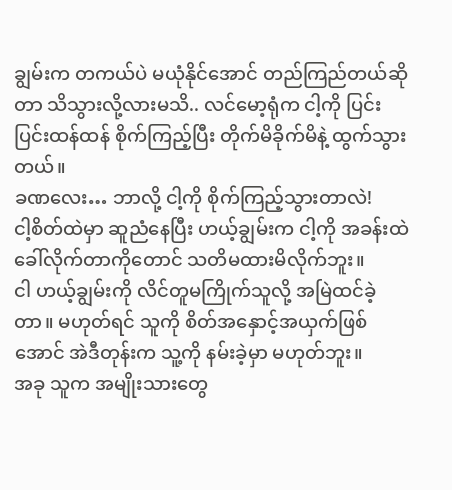ချွမ်းက တကယ်ပဲ မယုံနိုင်အောင် တည်ကြည်တယ်ဆိုတာ သိသွားလို့လားမသိ.. လင်မော့ရုံက ငါ့ကို ပြင်းပြင်းထန်ထန် စိုက်ကြည့်ပြီး တိုက်မိခိုက်မိနဲ့ ထွက်သွားတယ်။
ခဏလေး… ဘာလို့ ငါ့ကို စိုက်ကြည့်သွားတာလဲ!
ငါ့စိတ်ထဲမှာ ဆူညံနေပြီး ဟယ့်ချွမ်းက ငါ့ကို အခန်းထဲ ခေါ်လိုက်တာကိုတောင် သတိမထားမိလိုက်ဘူး။
ငါ ဟယ့်ချွမ်းကို လိင်တူမကြိုက်သူလို့ အမြဲထင်ခဲ့တာ။ မဟုတ်ရင် သူကို စိတ်အနှောင့်အယှက်ဖြစ်အောင် အဲဒီတုန်းက သူ့ကို နမ်းခဲ့မှာ မဟုတ်ဘူး။
အခု သူက အမျိုးသားတွေ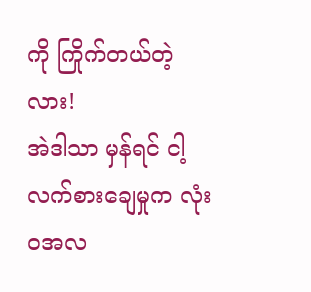ကို ကြိုက်တယ်တဲ့လား!
အဲဒါသာ မှန်ရင် ငါ့လက်စားချေမှုက လုံးဝအလ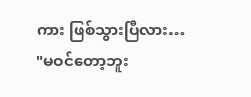ကား ဖြစ်သွားပြီလား…
"မဝင်တော့ဘူး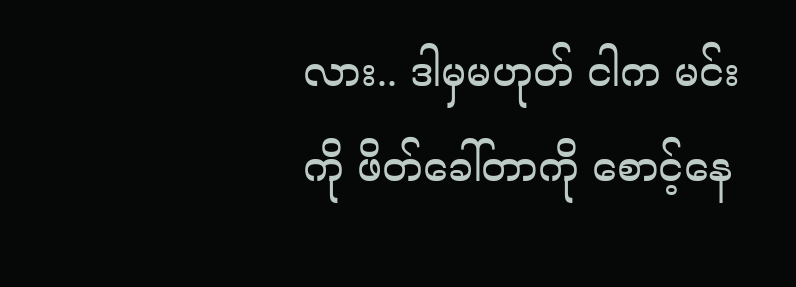လား.. ဒါမှမဟုတ် ငါက မင်းကို ဖိတ်ခေါ်တာကို စောင့်နေ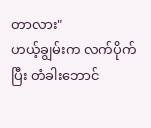တာလား"
ဟယ့်ချွမ်းက လက်ပိုက်ပြီး တံခါးဘောင်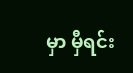မှာ မှီရင်း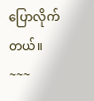ပြောလိုက်တယ်။
~~~